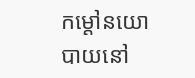កម្តៅនយោបាយនៅ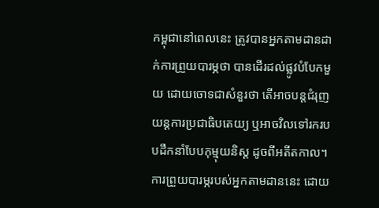កម្ពុជានៅពេលនេះ ត្រូវបានអ្នកតាមដានដាក់ការព្រួយបារម្ភថា បានដើរដល់ផ្លូវបំបែកមួយ ដោយចោទជាសំនួរថា តើអាចបន្តជំរុញយន្តការប្រជាធិបតេយ្យ ឬអាចវិលទៅរករបបដឹកនាំបែបកុម្មុយនិស្ត ដូចពីអតីតកាល។
ការព្រួយបារម្ភរបស់អ្នកតាមដាននេះ ដោយ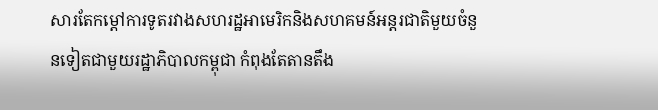សារតែកម្តៅការទូតរវាងសហរដ្ឋអាមេរិកនិងសហគមន៍អន្តរជាតិមួយចំនួនទៀតជាមួយរដ្ឋាភិបាលកម្ពុជា កំពុងតែតានតឹង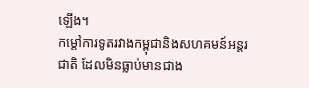ឡើង។
កម្តៅការទូតរវាងកម្ពុជានិងសហគមន៍អន្តរជាតិ ដែលមិនធ្លាប់មានជាង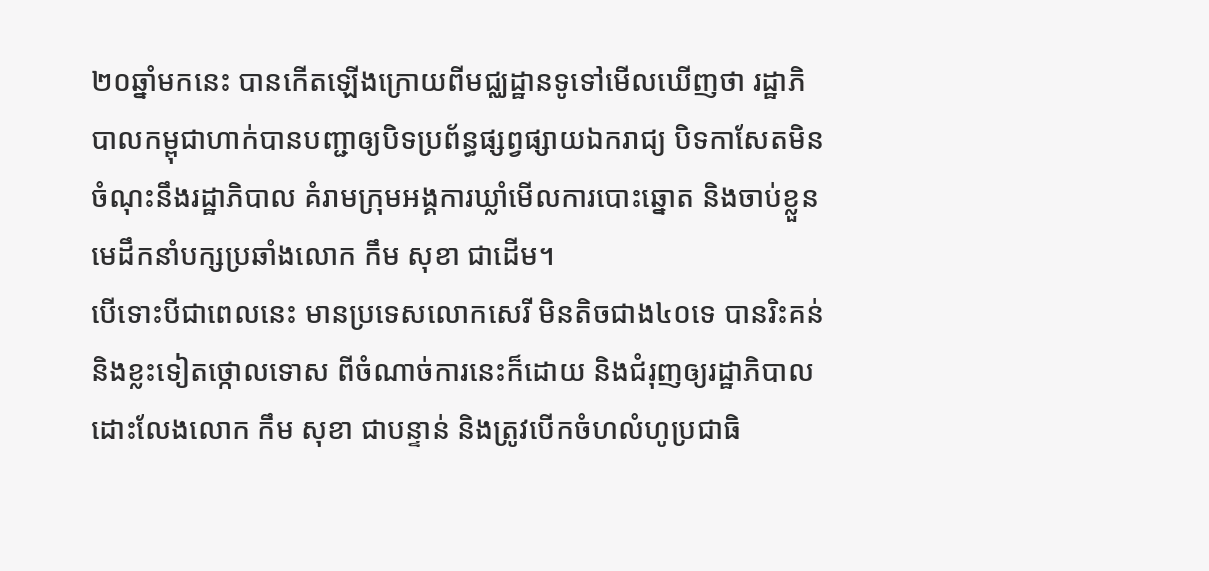២០ឆ្នាំមកនេះ បានកើតឡើងក្រោយពីមជ្ឈដ្ឋានទូទៅមើលឃើញថា រដ្ឋាភិបាលកម្ពុជាហាក់បានបញ្ជាឲ្យបិទប្រព័ន្ធផ្សព្វផ្សាយឯករាជ្យ បិទកាសែតមិនចំណុះនឹងរដ្ឋាភិបាល គំរាមក្រុមអង្គការឃ្លាំមើលការបោះឆ្នោត និងចាប់ខ្លួនមេដឹកនាំបក្សប្រឆាំងលោក កឹម សុខា ជាដើម។
បើទោះបីជាពេលនេះ មានប្រទេសលោកសេរី មិនតិចជាង៤០ទេ បានរិះគន់និងខ្លះទៀតថ្កោលទោស ពីចំណាច់ការនេះក៏ដោយ និងជំរុញឲ្យរដ្ឋាភិបាល ដោះលែងលោក កឹម សុខា ជាបន្ទាន់ និងត្រូវបើកចំហលំហូប្រជាធិ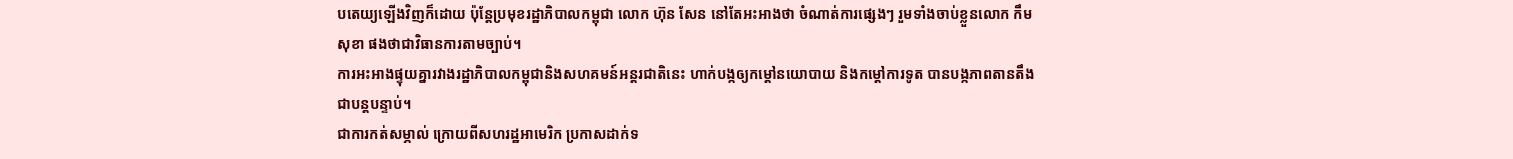បតេយ្យឡើងវិញក៏ដោយ ប៉ុន្តែប្រមុខរដ្ឋាភិបាលកម្ពុជា លោក ហ៊ុន សែន នៅតែអះអាងថា ចំណាត់ការផ្សេងៗ រួមទាំងចាប់ខ្លួនលោក កឹម សុខា ផងថាជាវិធានការតាមច្បាប់។
ការអះអាងផ្ទុយគ្នារវាងរដ្ឋាភិបាលកម្ពុជានិងសហគមន៍អន្តរជាតិនេះ ហាក់បង្កឲ្យកម្តៅនយោបាយ និងកម្តៅការទូត បានបង្កភាពតានតឹងជាបន្តបន្ទាប់។
ជាការកត់សម្ភាល់ ក្រោយពីសហរដ្ឋអាមេរិក ប្រកាសដាក់ទ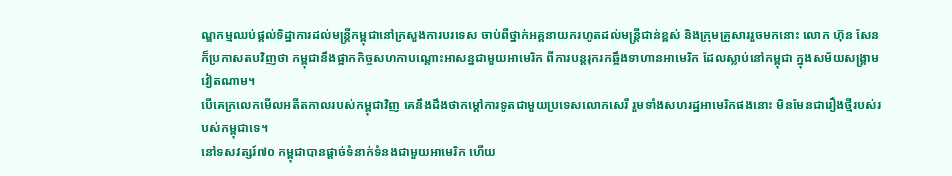ណ្ឌកម្មឈប់ផ្តល់ទិដ្ឋាការដល់មន្ត្រីកម្ពុជានៅក្រសួងការបរទេស ចាប់ពីថ្នាក់អគ្គនាយករហូតដល់មន្ត្រីជាន់ខ្ពស់ និងក្រុមគ្រួសាររួចមកនោះ លោក ហ៊ុន សែន ក៏ប្រកាសតបវិញថា កម្ពុជានឹងផ្អាកកិច្ចសហកាបណ្តោះអាសន្នជាមួយអាមេរិក ពីការបន្តរុករកឆ្អឹងទាហានអាមេរិក ដែលស្លាប់នៅកម្ពុជា ក្នុងសម័យសង្គ្រាមវៀតណាម។
បើគេក្រលេកមើលអតីតកាលរបស់កម្ពុជាវិញ គេនឹងដឹងថាកម្តៅការទូតជាមួយប្រទេសលោកសេរី រួមទាំងសហរដ្ឋអាមេរិកផងនោះ មិនមែនជារឿងថ្មីរបស់របស់កម្ពុជាទេ។
នៅទសវត្សរ៍៧០ កម្ពុជាបានផ្តាច់ទំនាក់ទំនងជាមួយអាមេរិក ហើយ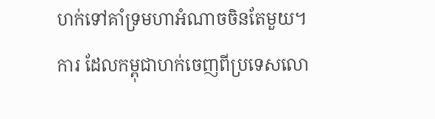ហក់ទៅគាំទ្រមហាអំណាចចិនតែមួយ។ ការ ដែលកម្ពុជាហក់ចេញពីប្រទេសលោ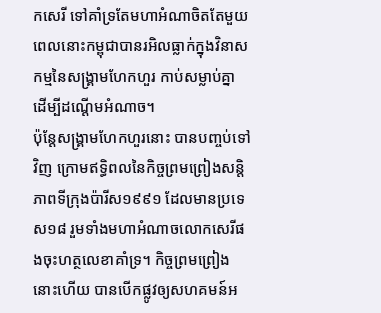កសេរី ទៅគាំទ្រតែមហាអំណាចិតតែមួយ ពេលនោះកម្ពុជាបានរអិលធ្លាក់ក្នុងវិនាសកម្មនៃសង្គ្រាមហែកហួរ កាប់សម្លាប់គ្នា ដើម្បីដណ្តើមអំណាច។
ប៉ុន្តែសង្គ្រាមហែកហួរនោះ បានបញ្ចប់ទៅវិញ ក្រោមឥទ្ធិពលនៃកិច្ចព្រមព្រៀងសន្តិភាពទីក្រុងប៉ារីស១៩៩១ ដែលមានប្រទេស១៨ រួមទាំងមហាអំណាចលោកសេរីផងចុះហត្ថលេខាគាំទ្រ។ កិច្ចព្រមព្រៀងនោះហើយ បានបើកផ្លូវឲ្យសហគមន៍អ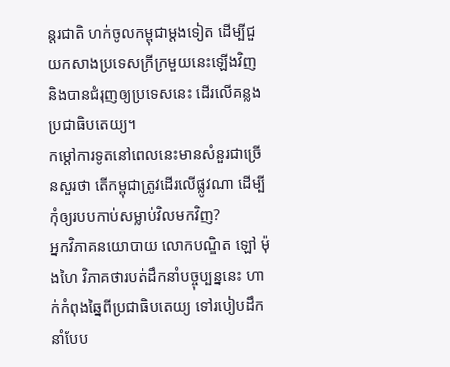ន្តរជាតិ ហក់ចូលកម្ពុជាម្តងទៀត ដើម្បីជួយកសាងប្រទេសក្រីក្រមួយនេះឡើងវិញ និងបានជំរុញឲ្យប្រទេសនេះ ដើរលើគន្លងប្រជាធិបតេយ្យ។
កម្តៅការទូតនៅពេលនេះមានសំនួរជាច្រើនសួរថា តើកម្ពុជាត្រូវដើរលើផ្លូវណា ដើម្បីកុំឲ្យរបបកាប់សម្លាប់វិលមកវិញ?
អ្នកវិភាគនយោបាយ លោកបណ្ឌិត ឡៅ ម៉ុងហៃ វិភាគថារបត់ដឹកនាំបច្ចុប្បន្ននេះ ហាក់កំពុងឆ្នៃពីប្រជាធិបតេយ្យ ទៅរបៀបដឹកនាំបែប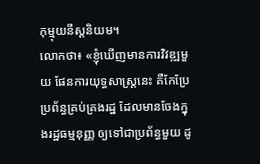កុម្មុយនីស្តនិយម។
លោកថា៖ «ខ្ញុំឃើញមានការវិវឌ្ឍមួយ ផែនការយុទ្ធសាស្ត្រនេះ គឺកែប្រែប្រព័ន្ធគ្រប់គ្រងរដ្ឋ ដែលមានចែងក្នុងរដ្ឋធម្មនុញ្ញ ឲ្យទៅជាប្រព័ន្ធមួយ ដូ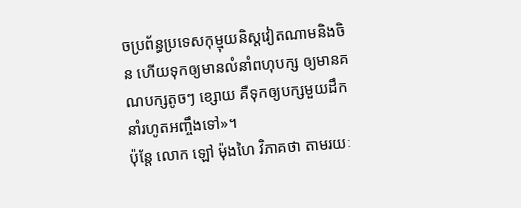ចប្រព័ន្ធប្រទេសកុម្មុយនិស្តវៀតណាមនិងចិន ហើយទុកឲ្យមានលំនាំពហុបក្ស ឲ្យមានគណបក្សតូចៗ ខ្សោយ គឺទុកឲ្យបក្សមួយដឹកនាំរហូតអញ្ចឹងទៅ»។
ប៉ុន្តែ លោក ឡៅ ម៉ុងហៃ វិភាគថា តាមរយៈ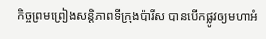កិច្ចព្រមព្រៀងសន្តិភាពទីក្រុងប៉ារីស បានបើកផ្លូវឲ្យមហាអំ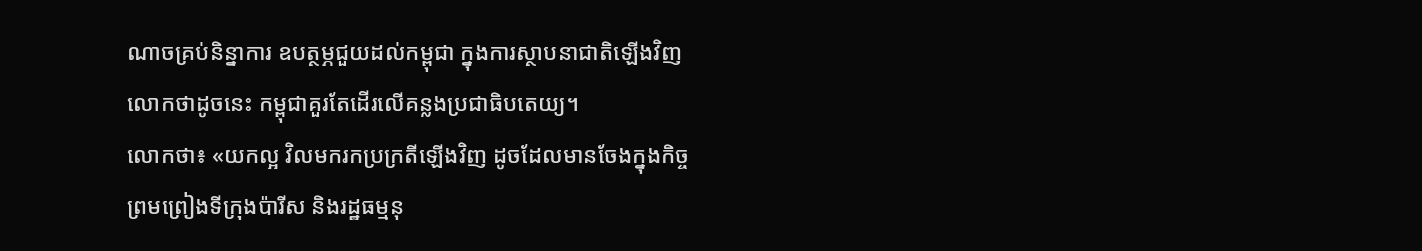ណាចគ្រប់និន្នាការ ឧបត្ថម្ភជួយដល់កម្ពុជា ក្នុងការស្ថាបនាជាតិឡើងវិញ លោកថាដូចនេះ កម្ពុជាគួរតែដើរលើគន្លងប្រជាធិបតេយ្យ។
លោកថា៖ «យកល្អ វិលមករកប្រក្រតីឡើងវិញ ដូចដែលមានចែងក្នុងកិច្ចព្រមព្រៀងទីក្រុងប៉ារីស និងរដ្ឋធម្មនុ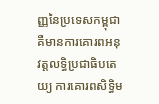ញ្ញនៃប្រទេសកម្ពុជា គឺមានការគោរពអនុវត្តលទ្ធិប្រជាធិបតេយ្យ ការគោរពសិទ្ធិម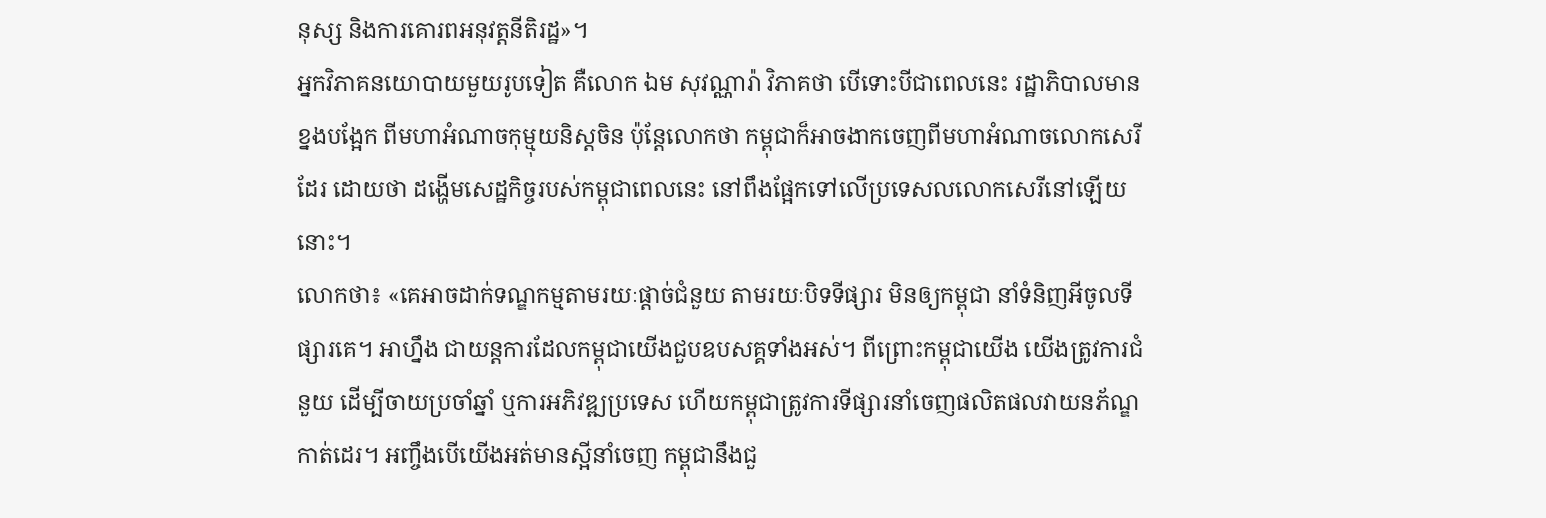នុស្ស និងការគោរពអនុវត្តនីតិរដ្ឋ»។
អ្នកវិភាគនយោបាយមួយរូបទៀត គឺលោក ឯម សុវណ្ណារ៉ា វិភាគថា បើទោះបីជាពេលនេះ រដ្ឋាភិបាលមានខ្នងបង្អែក ពីមហាអំណាចកុម្មុយនិស្តចិន ប៉ុន្តែលោកថា កម្ពុជាក៏អាចងាកចេញពីមហាអំណាចលោកសេរីដែរ ដោយថា ដង្ហើមសេដ្ឋកិច្ចរបស់កម្ពុជាពេលនេះ នៅពឹងផ្អែកទៅលើប្រទេសលលោកសេរីនៅឡើយនោះ។
លោកថា៖ «គេអាចដាក់ទណ្ឌកម្មតាមរយៈផ្តាច់ជំនួយ តាមរយៈបិទទីផ្សារ មិនឲ្យកម្ពុជា នាំទំនិញអីចូលទីផ្សារគេ។ អាហ្នឹង ជាយន្តការដែលកម្ពុជាយើងជួបឧបសគ្គទាំងអស់។ ពីព្រោះកម្ពុជាយើង យើងត្រូវការជំនួយ ដើម្បីចាយប្រចាំឆ្នាំ ឬការអភិវឌ្ឍប្រទេស ហើយកម្ពុជាត្រូវការទីផ្សារនាំចេញផលិតផលវាយនភ័ណ្ឌកាត់ដេរ។ អញ្ចឹងបើយើងអត់មានស្អីនាំចេញ កម្ពុជានឹងជួ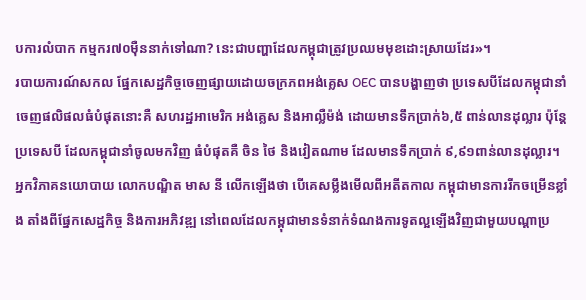បការលំបាក កម្មករ៧០ម៉ឺននាក់ទៅណា? នេះជាបញ្ហាដែលកម្ពុជាត្រូវប្រឈមមុខដោះស្រាយដែរ»។
របាយការណ៍សកល ផ្នែកសេដ្ឋកិច្ចចេញផ្សាយដោយចក្រភពអង់គ្លេស OEC បានបង្ហាញថា ប្រទេសបីដែលកម្ពុជានាំចេញផលិផលធំបំផុតនោះគឺ សហរដ្ឋអាមេរិក អង់គ្លេស និងអាល្លឺម៉ង់ ដោយមានទឹកប្រាក់៦,៥ ពាន់លានដុល្លារ ប៉ុន្តែប្រទេសបី ដែលកម្ពុជានាំចូលមកវិញ ធំបំផុតគឺ ចិន ថៃ និងវៀតណាម ដែលមានទឹកប្រាក់ ៩,៩១ពាន់លានដុល្លារ។
អ្នកវិភាគនយោបាយ លោកបណ្ឌិត មាស នី លើកឡើងថា បើគេសម្លឹងមើលពីអតីតកាល កម្ពុជាមានការរីកចម្រើនខ្លាំង តាំងពីផ្នែកសេដ្ឋកិច្ច និងការអភិវឌ្ឍ នៅពេលដែលកម្ពុជាមានទំនាក់ទំណងការទូតល្អឡើងវិញជាមួយបណ្តាប្រ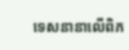ទេសនានាលើពិភ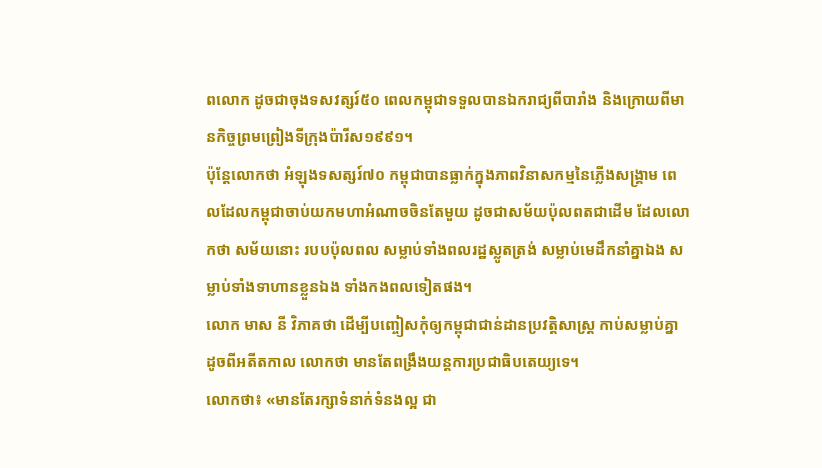ពលោក ដូចជាចុងទសវត្សរ៍៥០ ពេលកម្ពុជាទទួលបានឯករាជ្យពីបារាំង និងក្រោយពីមានកិច្ចព្រមព្រៀងទីក្រុងប៉ារីស១៩៩១។
ប៉ុន្តែលោកថា អំឡុងទសត្សរ៍៧០ កម្ពុជាបានធ្លាក់ក្នុងភាពវិនាសកម្មនៃភ្លើងសង្គ្រាម ពេលដែលកម្ពុជាចាប់យកមហាអំណាចចិនតែមួយ ដូចជាសម័យប៉ុលពតជាដើម ដែលលោកថា សម័យនោះ របបប៉ុលពល សម្លាប់ទាំងពលរដ្ឋស្លូតត្រង់ សម្លាប់មេដឹកនាំគ្នាឯង សម្លាប់ទាំងទាហានខ្លួនឯង ទាំងកងពលទៀតផង។
លោក មាស នី វិភាគថា ដើម្បីបញ្ចៀសកុំឲ្យកម្ពុជាជាន់ដានប្រវត្តិសាស្ត្រ កាប់សម្លាប់គ្នា ដូចពីអតីតកាល លោកថា មានតែពង្រឹងយន្តការប្រជាធិបតេយ្យទេ។
លោកថា៖ «មានតែរក្សាទំនាក់ទំនងល្អ ជា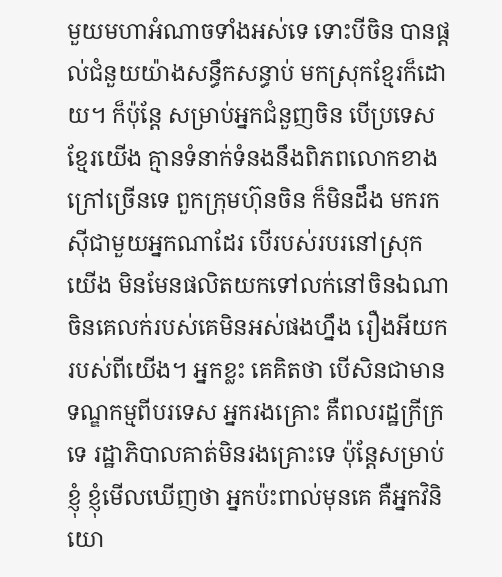មួយមហាអំណាចទាំងអស់ទេ ទោះបីចិន បានផ្តល់ជំនួយយ៉ាងសន្ធឹកសន្ធាប់ មកស្រុកខ្មែរក៏ដោយ។ ក៏ប៉ុន្តែ សម្រាប់អ្នកជំនួញចិន បើប្រទេសខ្មែរយើង គ្មានទំនាក់ទំនងនឹងពិភពលោកខាងក្រៅច្រើនទេ ពួកក្រុមហ៊ុនចិន ក៏មិនដឹង មករកស៊ីជាមួយអ្នកណាដែរ បើរបស់របរនៅស្រុកយើង មិនមែនផលិតយកទៅលក់នៅចិនឯណា ចិនគេលក់របស់គេមិនអស់ផងហ្នឹង រឿងអីយករបស់ពីយើង។ អ្នកខ្លះ គេគិតថា បើសិនជាមានទណ្ឌកម្មពីបរទេស អ្នករងគ្រោះ គឺពលរដ្ឋក្រីក្រទេ រដ្ឋាភិបាលគាត់មិនរងគ្រោះទេ ប៉ុន្តែសម្រាប់ខ្ញុំ ខ្ញុំមើលឃើញថា អ្នកប៉ះពាល់មុនគេ គឺអ្នកវិនិយោ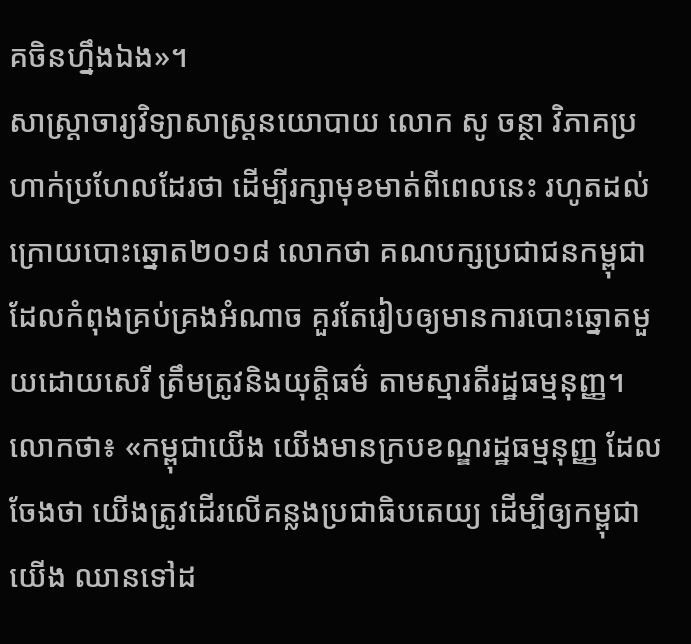គចិនហ្នឹងឯង»។
សាស្ត្រាចារ្យវិទ្យាសាស្ត្រនយោបាយ លោក សូ ចន្ថា វិភាគប្រហាក់ប្រហែលដែរថា ដើម្បីរក្សាមុខមាត់ពីពេលនេះ រហូតដល់ក្រោយបោះឆ្នោត២០១៨ លោកថា គណបក្សប្រជាជនកម្ពុជា ដែលកំពុងគ្រប់គ្រងអំណាច គួរតែរៀបឲ្យមានការបោះឆ្នោតមួយដោយសេរី ត្រឹមត្រូវនិងយុត្តិធម៌ តាមស្មារតីរដ្ឋធម្មនុញ្ញ។
លោកថា៖ «កម្ពុជាយើង យើងមានក្របខណ្ឌរដ្ឋធម្មនុញ្ញ ដែលចែងថា យើងត្រូវដើរលើគន្លងប្រជាធិបតេយ្យ ដើម្បីឲ្យកម្ពុជាយើង ឈានទៅដ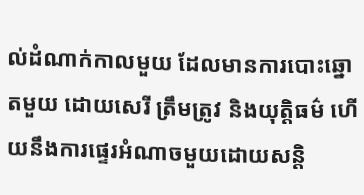ល់ដំណាក់កាលមួយ ដែលមានការបោះឆ្នោតមួយ ដោយសេរី ត្រឹមត្រូវ និងយុត្តិធម៌ ហើយនឹងការផ្ទេរអំណាចមួយដោយសន្តិ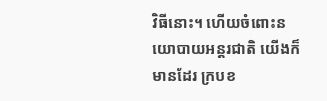វិធីនោះ។ ហើយចំពោះនយោបាយអន្តរជាតិ យើងក៏មានដែរ ក្របខ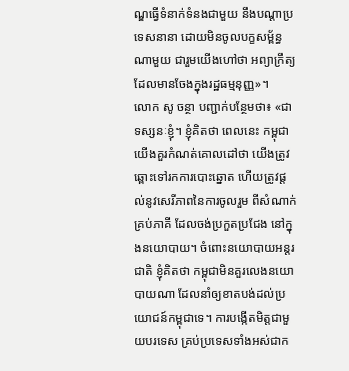ណ្ឌធ្វើទំនាក់ទំនងជាមួយ នឹងបណ្តាប្រទេសនានា ដោយមិនចូលបក្ខសម្ព័ន្ធណាមួយ ជារួមយើងហៅថា អព្យាក្រឹត្យ ដែលមានចែងក្នុងរដ្ឋធម្មនុញ្ញ»។
លោក សូ ចន្ថា បញ្ជាក់បន្ថែមថា៖ «ជាទស្សនៈខ្ញុំ។ ខ្ញុំគិតថា ពេលនេះ កម្ពុជាយើងគួរកំណត់គោលដៅថា យើងត្រូវឆ្ពោះទៅរកការបោះឆ្នោត ហើយត្រូវផ្តល់នូវសេរីភាពនៃការចូលរួម ពីសំណាក់គ្រប់ភាគី ដែលចង់ប្រកួតប្រជែង នៅក្នុងនយោបាយ។ ចំពោះនយោបាយអន្តរជាតិ ខ្ញុំគិតថា កម្ពុជាមិនគួរលេងនយោបាយណា ដែលនាំឲ្យខាតបង់ដល់ប្រយោជន៍កម្ពុជាទេ។ ការបង្កើតមិត្តជាមួយបរទេស គ្រប់ប្រទេសទាំងអស់ជាក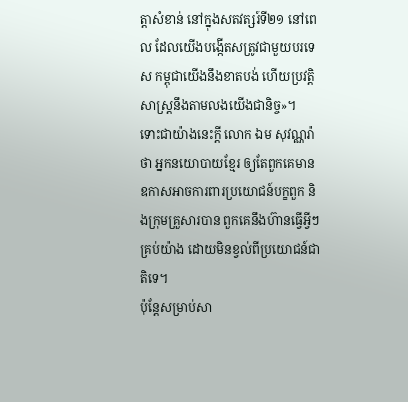ត្តាសំខាន់ នៅក្នុងសតវត្សរ៍ទី២១ នៅពេល ដែលយើងបង្កើតសត្រូវជាមួយបរទេស កម្ពុជាយើងនឹងខាតបង់ ហើយប្រវត្តិសាស្ត្រនឹងតាមលងយើងជានិច្ច»។
ទោះជាយ៉ាងនេះក្តី លោក ឯម សុវណ្ណរ៉ា ថា អ្នកនយោបាយខ្មែរ ឲ្យតែពួកគេមានឧកាសអាចការពារប្រយោជន៍បក្ខពួក និងក្រុមគ្រួសារបាន ពួកគេនឹងហ៊ានធ្វើអ្វីៗគ្រប់យ៉ាង ដោយមិនខ្វល់ពីប្រយោជន៍ជាតិទេ។
ប៉ុន្តែសម្រាប់សា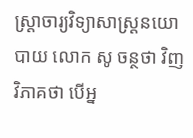ស្ត្រាចារ្យវិទ្យាសាស្ត្រនយោបាយ លោក សូ ចន្ថថា វិញវិភាគថា បើអ្ន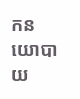កនយោបាយ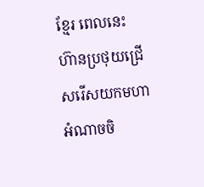ខ្មែរ ពេលនេះ ហ៊ានប្រថុយជ្រើសរើសយកមហាអំណាចចិ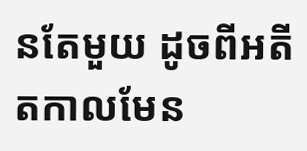នតែមួយ ដូចពីអតីតកាលមែន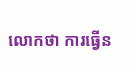លោកថា ការធ្វើន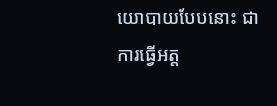យោបាយបែបនោះ ជាការធ្វើអត្ត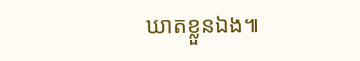ឃាតខ្លួនឯង៕